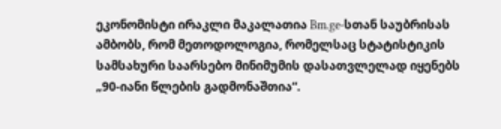ეკონომისტი ირაკლი მაკალათია Bm.ge-სთან საუბრისას ამბობს, რომ მეთოდოლოგია, რომელსაც სტატისტიკის სამსახური საარსებო მინიმუმის დასათვლელად იყენებს „90-იანი წლების გადმონაშთია“.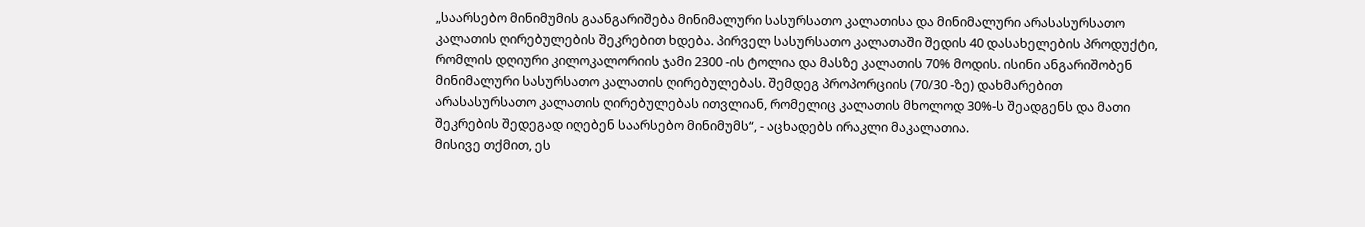„საარსებო მინიმუმის გაანგარიშება მინიმალური სასურსათო კალათისა და მინიმალური არასასურსათო კალათის ღირებულების შეკრებით ხდება. პირველ სასურსათო კალათაში შედის 40 დასახელების პროდუქტი, რომლის დღიური კილოკალორიის ჯამი 2300 -ის ტოლია და მასზე კალათის 70% მოდის. ისინი ანგარიშობენ მინიმალური სასურსათო კალათის ღირებულებას. შემდეგ პროპორციის (70/30 -ზე) დახმარებით არასასურსათო კალათის ღირებულებას ითვლიან, რომელიც კალათის მხოლოდ 30%-ს შეადგენს და მათი შეკრების შედეგად იღებენ საარსებო მინიმუმს“, - აცხადებს ირაკლი მაკალათია.
მისივე თქმით, ეს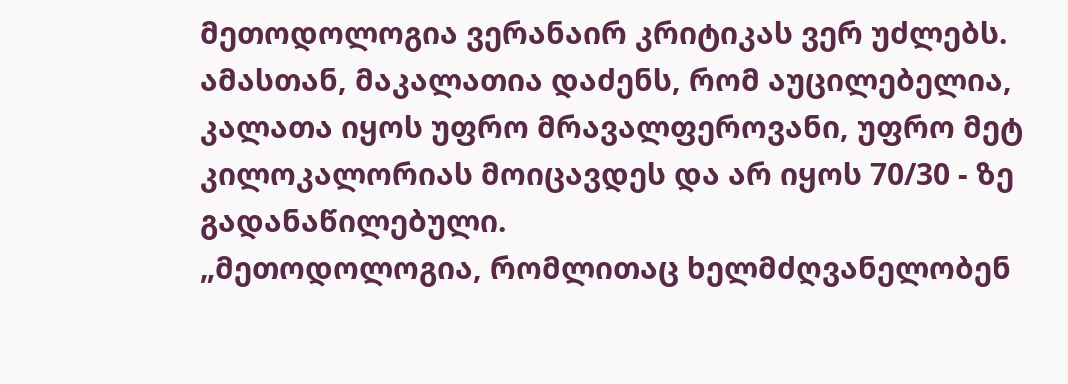მეთოდოლოგია ვერანაირ კრიტიკას ვერ უძლებს. ამასთან, მაკალათია დაძენს, რომ აუცილებელია, კალათა იყოს უფრო მრავალფეროვანი, უფრო მეტ კილოკალორიას მოიცავდეს და არ იყოს 70/30 - ზე გადანაწილებული.
„მეთოდოლოგია, რომლითაც ხელმძღვანელობენ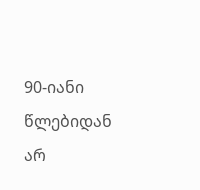90-იანი წლებიდან არ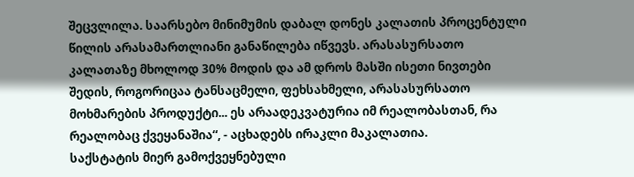შეცვლილა. საარსებო მინიმუმის დაბალ დონეს კალათის პროცენტული წილის არასამართლიანი განაწილება იწვევს. არასასურსათო კალათაზე მხოლოდ 30% მოდის და ამ დროს მასში ისეთი ნივთები შედის, როგორიცაა ტანსაცმელი, ფეხსახმელი, არასასურსათო მოხმარების პროდუქტი... ეს არაადეკვატურია იმ რეალობასთან, რა რეალობაც ქვეყანაშია“, - აცხადებს ირაკლი მაკალათია.
საქსტატის მიერ გამოქვეყნებული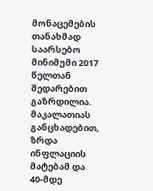მონაცემების თანახმად საარსებო მინიმუმი 2017 წელთან შედარებით გაზრდილია. მაკალათიას განცხადებით, ზრდა ინფლაციის მატებამ და 40-მდე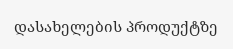დასახელების პროდუქტზე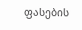ფასების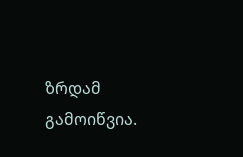ზრდამ გამოიწვია.